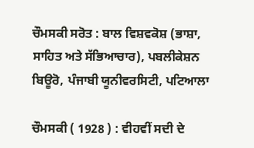ਚੌਮਸਕੀ ਸਰੋਤ : ਬਾਲ ਵਿਸ਼ਵਕੋਸ਼ (ਭਾਸ਼ਾ, ਸਾਹਿਤ ਅਤੇ ਸੱਭਿਆਚਾਰ), ਪਬਲੀਕੇਸ਼ਨ ਬਿਊਰੋ, ਪੰਜਾਬੀ ਯੂਨੀਵਰਸਿਟੀ, ਪਟਿਆਲਾ

ਚੌਮਸਕੀ ( 1928 ) : ਵੀਹਵੀਂ ਸਦੀ ਦੇ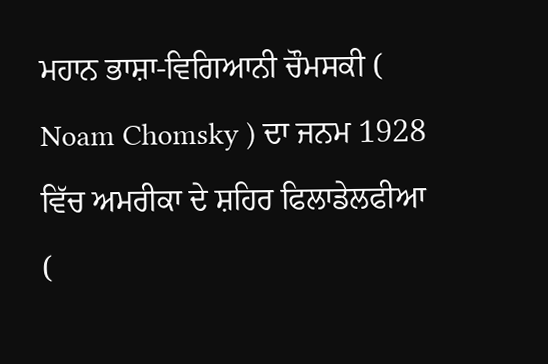ਮਹਾਨ ਭਾਸ਼ਾ-ਵਿਗਿਆਨੀ ਚੌਮਸਕੀ ( Noam Chomsky ) ਦਾ ਜਨਮ 1928 ਵਿੱਚ ਅਮਰੀਕਾ ਦੇ ਸ਼ਹਿਰ ਫਿਲਾਡੇਲਫੀਆ (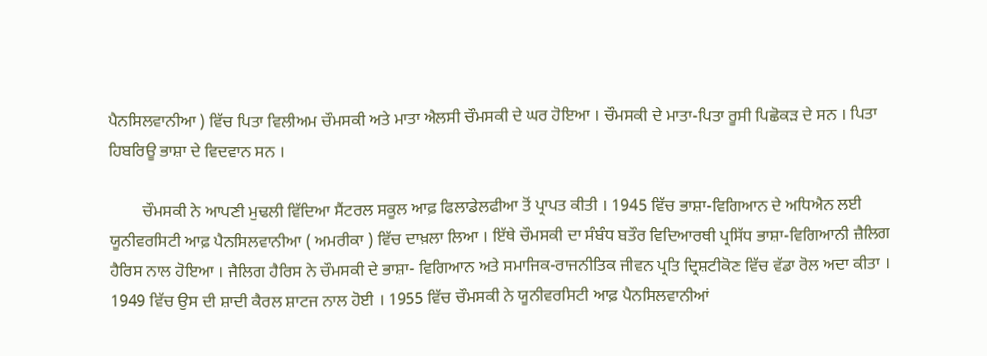ਪੈਨਸਿਲਵਾਨੀਆ ) ਵਿੱਚ ਪਿਤਾ ਵਿਲੀਅਮ ਚੌਮਸਕੀ ਅਤੇ ਮਾਤਾ ਐਲਸੀ ਚੌਮਸਕੀ ਦੇ ਘਰ ਹੋਇਆ । ਚੌਮਸਕੀ ਦੇ ਮਾਤਾ-ਪਿਤਾ ਰੂਸੀ ਪਿਛੋਕੜ ਦੇ ਸਨ । ਪਿਤਾ ਹਿਬਰਿਊ ਭਾਸ਼ਾ ਦੇ ਵਿਦਵਾਨ ਸਨ ।

        ਚੌਮਸਕੀ ਨੇ ਆਪਣੀ ਮੁਢਲੀ ਵਿੱਦਿਆ ਸੈਂਟਰਲ ਸਕੂਲ ਆਫ਼ ਫਿਲਾਡੇਲਫੀਆ ਤੋਂ ਪ੍ਰਾਪਤ ਕੀਤੀ । 1945 ਵਿੱਚ ਭਾਸ਼ਾ-ਵਿਗਿਆਨ ਦੇ ਅਧਿਐਨ ਲਈ ਯੂਨੀਵਰਸਿਟੀ ਆਫ਼ ਪੈਨਸਿਲਵਾਨੀਆ ( ਅਮਰੀਕਾ ) ਵਿੱਚ ਦਾਖ਼ਲਾ ਲਿਆ । ਇੱਥੇ ਚੌਮਸਕੀ ਦਾ ਸੰਬੰਧ ਬਤੌਰ ਵਿਦਿਆਰਥੀ ਪ੍ਰਸਿੱਧ ਭਾਸ਼ਾ-ਵਿਗਿਆਨੀ ਜ਼ੈਲਿਗ ਹੈਰਿਸ ਨਾਲ ਹੋਇਆ । ਜੈਲਿਗ ਹੈਰਿਸ ਨੇ ਚੌਮਸਕੀ ਦੇ ਭਾਸ਼ਾ- ਵਿਗਿਆਨ ਅਤੇ ਸਮਾਜਿਕ-ਰਾਜਨੀਤਿਕ ਜੀਵਨ ਪ੍ਰਤਿ ਦ੍ਰਿਸ਼ਟੀਕੋਣ ਵਿੱਚ ਵੱਡਾ ਰੋਲ ਅਦਾ ਕੀਤਾ । 1949 ਵਿੱਚ ਉਸ ਦੀ ਸ਼ਾਦੀ ਕੈਰਲ ਸ਼ਾਟਜ ਨਾਲ ਹੋਈ । 1955 ਵਿੱਚ ਚੌਮਸਕੀ ਨੇ ਯੂਨੀਵਰਸਿਟੀ ਆਫ਼ ਪੈਨਸਿਲਵਾਨੀਆਂ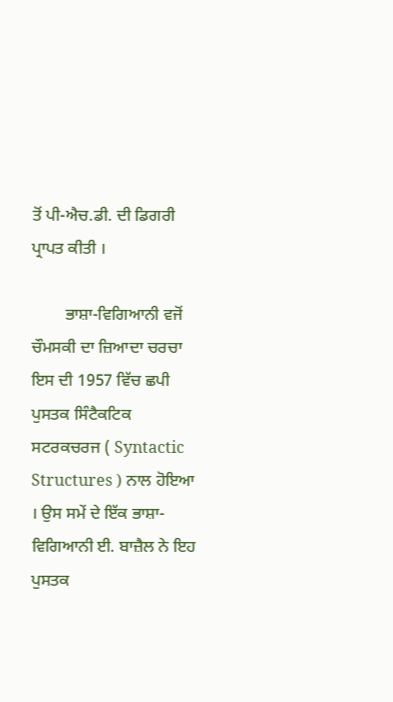ਤੋਂ ਪੀ-ਐਚ.ਡੀ. ਦੀ ਡਿਗਰੀ ਪ੍ਰਾਪਤ ਕੀਤੀ ।

        ਭਾਸ਼ਾ-ਵਿਗਿਆਨੀ ਵਜੋਂ ਚੌਮਸਕੀ ਦਾ ਜ਼ਿਆਦਾ ਚਰਚਾ ਇਸ ਦੀ 1957 ਵਿੱਚ ਛਪੀ ਪੁਸਤਕ ਸਿੰਟੈਕਟਿਕ ਸਟਰਕਚਰਜ ( Syntactic Structures ) ਨਾਲ ਹੋਇਆ । ਉਸ ਸਮੇਂ ਦੇ ਇੱਕ ਭਾਸ਼ਾ-ਵਿਗਿਆਨੀ ਈ. ਬਾਜ਼ੈਲ ਨੇ ਇਹ ਪੁਸਤਕ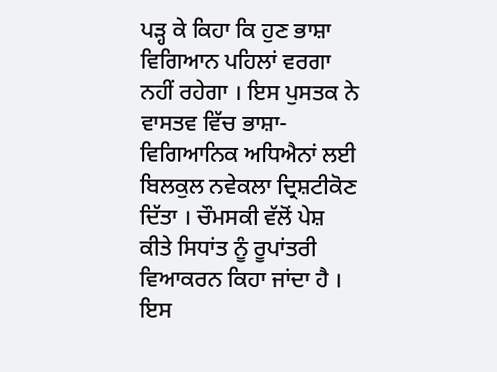ਪੜ੍ਹ ਕੇ ਕਿਹਾ ਕਿ ਹੁਣ ਭਾਸ਼ਾ ਵਿਗਿਆਨ ਪਹਿਲਾਂ ਵਰਗਾ ਨਹੀਂ ਰਹੇਗਾ । ਇਸ ਪੁਸਤਕ ਨੇ ਵਾਸਤਵ ਵਿੱਚ ਭਾਸ਼ਾ-ਵਿਗਿਆਨਿਕ ਅਧਿਐਨਾਂ ਲਈ ਬਿਲਕੁਲ ਨਵੇਕਲਾ ਦ੍ਰਿਸ਼ਟੀਕੋਣ ਦਿੱਤਾ । ਚੌਮਸਕੀ ਵੱਲੋਂ ਪੇਸ਼ ਕੀਤੇ ਸਿਧਾਂਤ ਨੂੰ ਰੂਪਾਂਤਰੀ ਵਿਆਕਰਨ ਕਿਹਾ ਜਾਂਦਾ ਹੈ । ਇਸ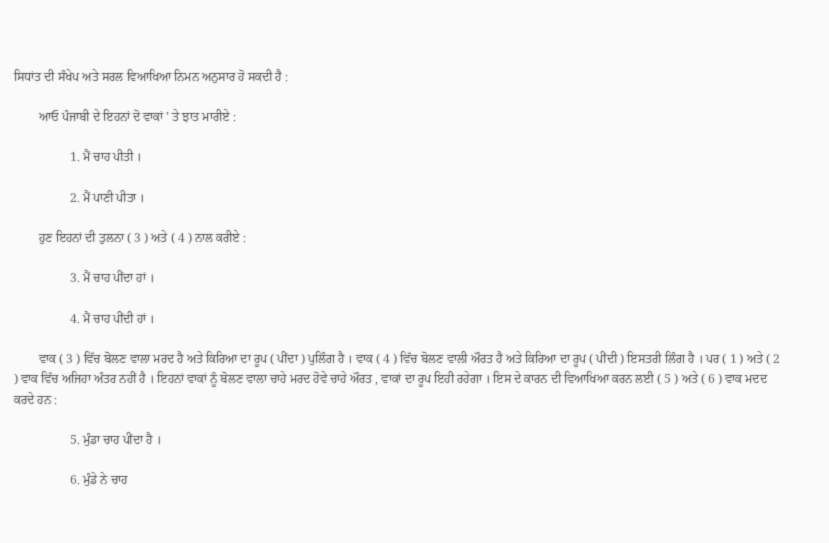ਸਿਧਾਂਤ ਦੀ ਸੰਖੇਪ ਅਤੇ ਸਰਲ ਵਿਆਖਿਆ ਨਿਮਨ ਅਨੁਸਾਰ ਹੋ ਸਕਦੀ ਹੈ :

        ਆਓ ਪੰਜਾਬੀ ਦੇ ਇਹਨਾਂ ਦੋ ਵਾਕਾਂ ’ ਤੇ ਝਾਤ ਮਾਰੀਏ :

                  1. ਮੈਂ ਚਾਹ ਪੀਤੀ ।

                  2. ਮੈਂ ਪਾਣੀ ਪੀਤਾ ।

        ਹੁਣ ਇਹਨਾਂ ਦੀ ਤੁਲਨਾ ( 3 ) ਅਤੇ ( 4 ) ਨਾਲ ਕਰੀਏ :

                  3. ਮੈਂ ਚਾਹ ਪੀਂਦਾ ਹਾਂ ।

                  4. ਮੈਂ ਚਾਹ ਪੀਂਦੀ ਹਾਂ ।

        ਵਾਕ ( 3 ) ਵਿੱਚ ਬੋਲਣ ਵਾਲਾ ਮਰਦ ਹੈ ਅਤੇ ਕਿਰਿਆ ਦਾ ਰੂਪ ( ਪੀਂਦਾ ) ਪੁਲਿੰਗ ਹੈ । ਵਾਕ ( 4 ) ਵਿੱਚ ਬੋਲਣ ਵਾਲੀ ਔਰਤ ਹੈ ਅਤੇ ਕਿਰਿਆ ਦਾ ਰੂਪ ( ਪੀਂਦੀ ) ਇਸਤਰੀ ਲਿੰਗ ਹੈ । ਪਰ ( 1 ) ਅਤੇ ( 2 ) ਵਾਕ ਵਿੱਚ ਅਜਿਹਾ ਅੰਤਰ ਨਹੀਂ ਹੈ । ਇਹਨਾਂ ਵਾਕਾਂ ਨੂੰ ਬੋਲਣ ਵਾਲਾ ਚਾਹੇ ਮਰਦ ਹੋਵੇ ਚਾਹੇ ਔਰਤ , ਵਾਕਾਂ ਦਾ ਰੂਪ ਇਹੀ ਰਹੇਗਾ । ਇਸ ਦੇ ਕਾਰਨ ਦੀ ਵਿਆਖਿਆ ਕਰਨ ਲਈ ( 5 ) ਅਤੇ ( 6 ) ਵਾਕ ਮਦਦ ਕਰਦੇ ਹਨ :

                  5. ਮੁੰਡਾ ਚਾਹ ਪੀਂਦਾ ਹੈ ।

                  6. ਮੁੰਡੇ ਨੇ ਚਾਹ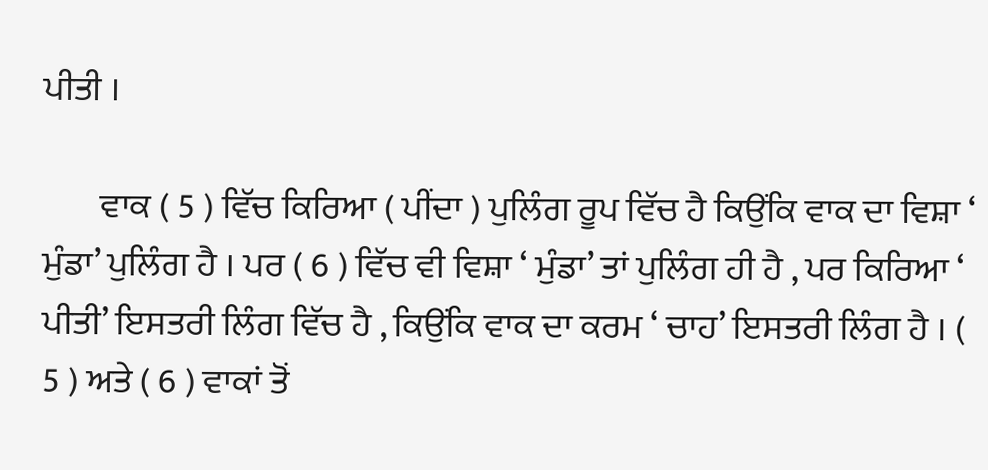ਪੀਤੀ ।

        ਵਾਕ ( 5 ) ਵਿੱਚ ਕਿਰਿਆ ( ਪੀਂਦਾ ) ਪੁਲਿੰਗ ਰੂਪ ਵਿੱਚ ਹੈ ਕਿਉਂਕਿ ਵਾਕ ਦਾ ਵਿਸ਼ਾ ‘ ਮੁੰਡਾ’ ਪੁਲਿੰਗ ਹੈ । ਪਰ ( 6 ) ਵਿੱਚ ਵੀ ਵਿਸ਼ਾ ‘ ਮੁੰਡਾ’ ਤਾਂ ਪੁਲਿੰਗ ਹੀ ਹੈ , ਪਰ ਕਿਰਿਆ ‘ ਪੀਤੀ’ ਇਸਤਰੀ ਲਿੰਗ ਵਿੱਚ ਹੈ , ਕਿਉਂਕਿ ਵਾਕ ਦਾ ਕਰਮ ‘ ਚਾਹ’ ਇਸਤਰੀ ਲਿੰਗ ਹੈ । ( 5 ) ਅਤੇ ( 6 ) ਵਾਕਾਂ ਤੋਂ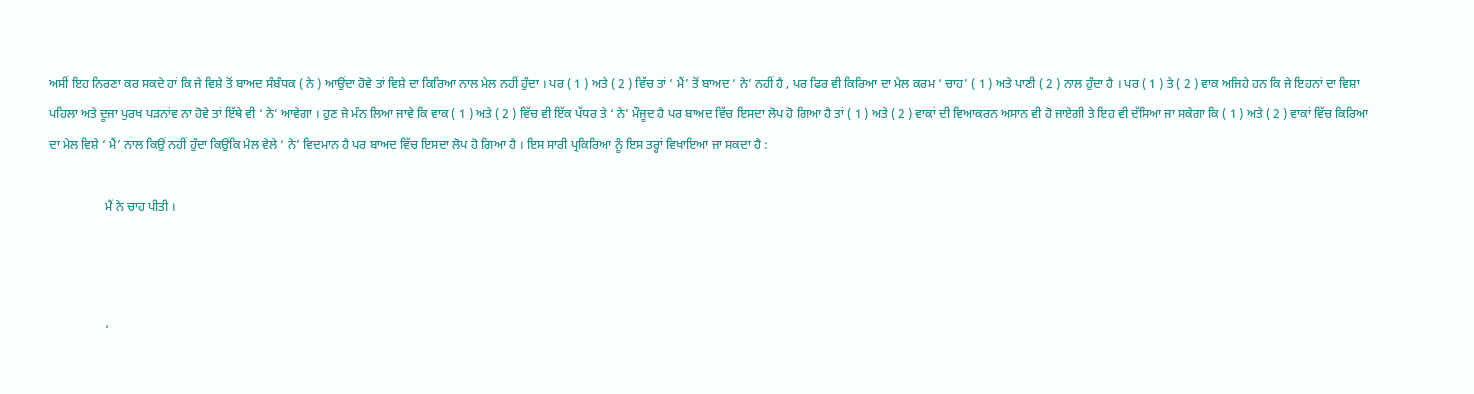ਅਸੀਂ ਇਹ ਨਿਰਣਾ ਕਰ ਸਕਦੇ ਹਾਂ ਕਿ ਜੇ ਵਿਸ਼ੇ ਤੋਂ ਬਾਅਦ ਸੰਬੰਧਕ ( ਨੇ ) ਆਉਂਦਾ ਹੋਵੇ ਤਾਂ ਵਿਸ਼ੇ ਦਾ ਕਿਰਿਆ ਨਾਲ ਮੇਲ ਨਹੀਂ ਹੁੰਦਾ । ਪਰ ( 1 ) ਅਤੇ ( 2 ) ਵਿੱਚ ਤਾਂ ‘ ਮੈਂ’ ਤੋਂ ਬਾਅਦ ‘ ਨੇ’ ਨਹੀਂ ਹੈ , ਪਰ ਫਿਰ ਵੀ ਕਿਰਿਆ ਦਾ ਮੇਲ ਕਰਮ ‘ ਚਾਹ’ ( 1 ) ਅਤੇ ਪਾਣੀ ( 2 ) ਨਾਲ ਹੁੰਦਾ ਹੈ । ਪਰ ( 1 ) ਤੇ ( 2 ) ਵਾਕ ਅਜਿਹੇ ਹਨ ਕਿ ਜੇ ਇਹਨਾਂ ਦਾ ਵਿਸ਼ਾ ਪਹਿਲਾ ਅਤੇ ਦੂਜਾ ਪੁਰਖ ਪੜਨਾਂਵ ਨਾ ਹੋਵੇ ਤਾਂ ਇੱਥੇ ਵੀ ‘ ਨੇ’ ਆਵੇਗਾ । ਹੁਣ ਜੇ ਮੰਨ ਲਿਆ ਜਾਵੇ ਕਿ ਵਾਕ ( 1 ) ਅਤੇ ( 2 ) ਵਿੱਚ ਵੀ ਇੱਕ ਪੱਧਰ ਤੇ ‘ ਨੇ’ ਮੌਜੂਦ ਹੈ ਪਰ ਬਾਅਦ ਵਿੱਚ ਇਸਦਾ ਲੋਪ ਹੋ ਗਿਆ ਹੈ ਤਾਂ ( 1 ) ਅਤੇ ( 2 ) ਵਾਕਾਂ ਦੀ ਵਿਆਕਰਨ ਅਸਾਨ ਵੀ ਹੋ ਜਾਏਗੀ ਤੇ ਇਹ ਵੀ ਦੱਸਿਆ ਜਾ ਸਕੇਗਾ ਕਿ ( 1 ) ਅਤੇ ( 2 ) ਵਾਕਾਂ ਵਿੱਚ ਕਿਰਿਆ ਦਾ ਮੇਲ ਵਿਸ਼ੇ ‘ ਮੈਂ’ ਨਾਲ ਕਿਉਂ ਨਹੀਂ ਹੁੰਦਾ ਕਿਉਂਕਿ ਮੇਲ ਵੇਲੇ ‘ ਨੇ’ ਵਿਦਮਾਨ ਹੈ ਪਰ ਬਾਅਦ ਵਿੱਚ ਇਸਦਾ ਲੋਪ ਹੋ ਗਿਆ ਹੈ । ਇਸ ਸਾਰੀ ਪ੍ਰਕਿਰਿਆ ਨੂੰ ਇਸ ਤਰ੍ਹਾਂ ਵਿਖਾਇਆ ਜਾ ਸਕਦਾ ਹੈ :

                  ਮੈਂ ਨੇ ਚਾਹ ਪੀਤੀ ।



                  ‘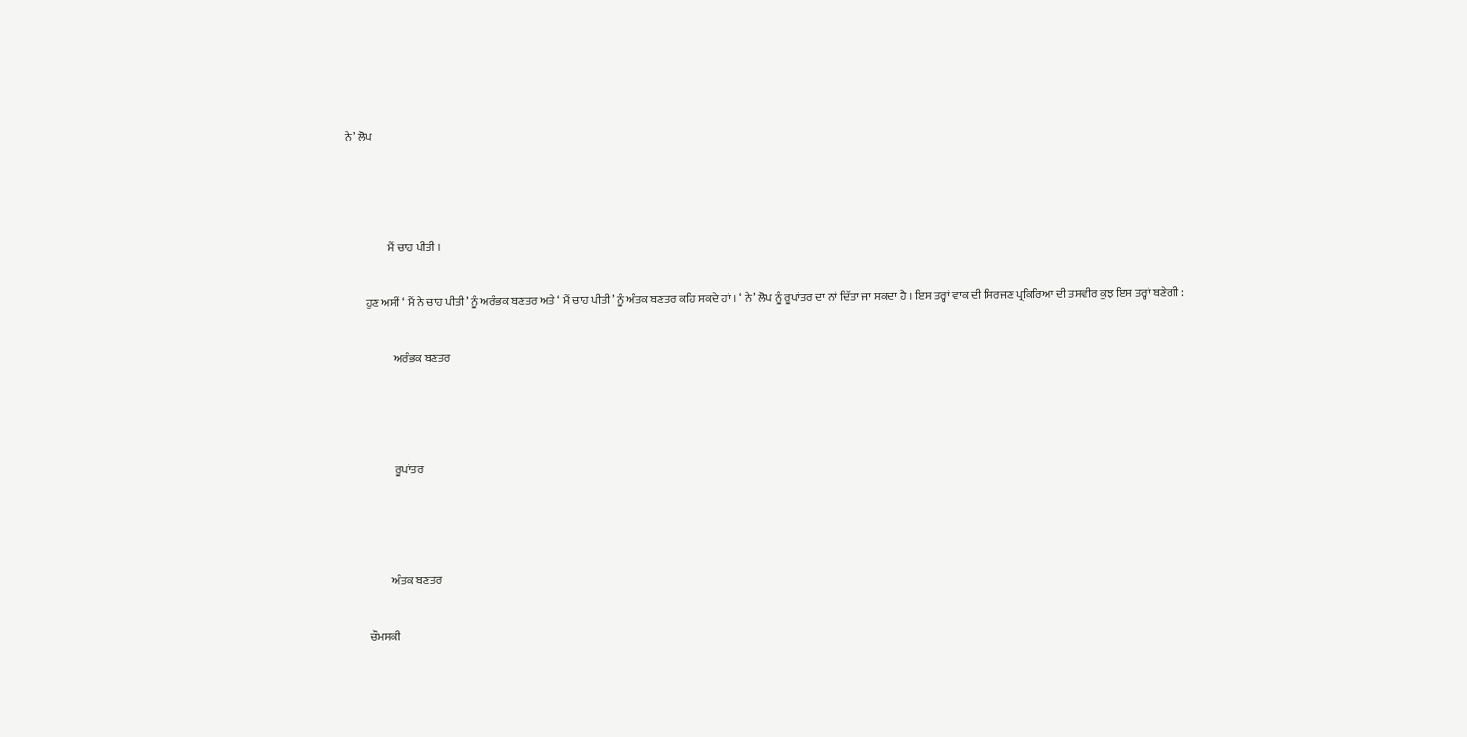ਨੇ’ ਲੋਪ



                  ਮੈਂ ਚਾਹ ਪੀਤੀ ।

        ਹੁਣ ਅਸੀਂ ‘ ਮੈਂ ਨੇ ਚਾਹ ਪੀਤੀ’ ਨੂੰ ਅਰੰਭਕ ਬਣਤਰ ਅਤੇ ‘ ਮੈਂ ਚਾਹ ਪੀਤੀ’ ਨੂੰ ਅੰਤਕ ਬਣਤਰ ਕਹਿ ਸਕਦੇ ਹਾਂ । ‘ ਨੇ’ ਲੋਪ ਨੂੰ ਰੂਪਾਂਤਰ ਦਾ ਨਾਂ ਦਿੱਤਾ ਜਾ ਸਕਦਾ ਹੈ । ਇਸ ਤਰ੍ਹਾਂ ਵਾਕ ਦੀ ਸਿਰਜਣ ਪ੍ਰਕਿਰਿਆ ਦੀ ਤਸਵੀਰ ਕੁਝ ਇਸ ਤਰ੍ਹਾਂ ਬਣੇਗੀ :

                    ਅਰੰਭਕ ਬਣਤਰ



                    ਰੂਪਾਂਤਰ



                  ਅੰਤਕ ਬਣਤਰ

        ਚੌਮਸਕੀ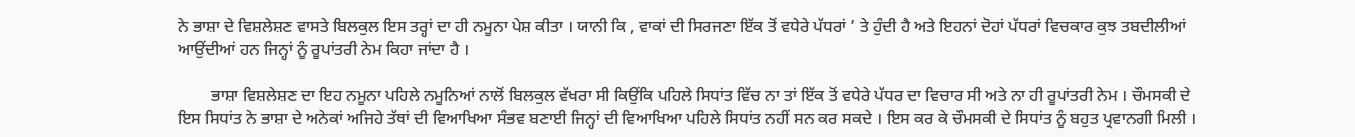ਨੇ ਭਾਸ਼ਾ ਦੇ ਵਿਸ਼ਲੇਸ਼ਣ ਵਾਸਤੇ ਬਿਲਕੁਲ ਇਸ ਤਰ੍ਹਾਂ ਦਾ ਹੀ ਨਮੂਨਾ ਪੇਸ਼ ਕੀਤਾ । ਯਾਨੀ ਕਿ , ਵਾਕਾਂ ਦੀ ਸਿਰਜਣਾ ਇੱਕ ਤੋਂ ਵਧੇਰੇ ਪੱਧਰਾਂ ’ ਤੇ ਹੁੰਦੀ ਹੈ ਅਤੇ ਇਹਨਾਂ ਦੋਹਾਂ ਪੱਧਰਾਂ ਵਿਚਕਾਰ ਕੁਝ ਤਬਦੀਲੀਆਂ ਆਉਂਦੀਆਂ ਹਨ ਜਿਨ੍ਹਾਂ ਨੂੰ ਰੂਪਾਂਤਰੀ ਨੇਮ ਕਿਹਾ ਜਾਂਦਾ ਹੈ ।

        ਭਾਸ਼ਾ ਵਿਸ਼ਲੇਸ਼ਣ ਦਾ ਇਹ ਨਮੂਨਾ ਪਹਿਲੇ ਨਮੂਨਿਆਂ ਨਾਲੋਂ ਬਿਲਕੁਲ ਵੱਖਰਾ ਸੀ ਕਿਉਂਕਿ ਪਹਿਲੇ ਸਿਧਾਂਤ ਵਿੱਚ ਨਾ ਤਾਂ ਇੱਕ ਤੋਂ ਵਧੇਰੇ ਪੱਧਰ ਦਾ ਵਿਚਾਰ ਸੀ ਅਤੇ ਨਾ ਹੀ ਰੂਪਾਂਤਰੀ ਨੇਮ । ਚੌਮਸਕੀ ਦੇ ਇਸ ਸਿਧਾਂਤ ਨੇ ਭਾਸ਼ਾ ਦੇ ਅਨੇਕਾਂ ਅਜਿਹੇ ਤੱਥਾਂ ਦੀ ਵਿਆਖਿਆ ਸੰਭਵ ਬਣਾਈ ਜਿਨ੍ਹਾਂ ਦੀ ਵਿਆਖਿਆ ਪਹਿਲੇ ਸਿਧਾਂਤ ਨਹੀਂ ਸਨ ਕਰ ਸਕਦੇ । ਇਸ ਕਰ ਕੇ ਚੌਮਸਕੀ ਦੇ ਸਿਧਾਂਤ ਨੂੰ ਬਹੁਤ ਪ੍ਰਵਾਨਗੀ ਮਿਲੀ ।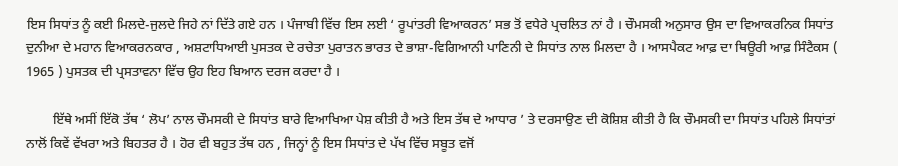ਇਸ ਸਿਧਾਂਤ ਨੂੰ ਕਈ ਮਿਲਦੇ-ਜੁਲਦੇ ਜਿਹੇ ਨਾਂ ਦਿੱਤੇ ਗਏ ਹਨ । ਪੰਜਾਬੀ ਵਿੱਚ ਇਸ ਲਈ ‘ ਰੂਪਾਂਤਰੀ ਵਿਆਕਰਨ’ ਸਭ ਤੋਂ ਵਧੇਰੇ ਪ੍ਰਚਲਿਤ ਨਾਂ ਹੈ । ਚੌਮਸਕੀ ਅਨੁਸਾਰ ਉਸ ਦਾ ਵਿਆਕਰਨਿਕ ਸਿਧਾਂਤ ਦੁਨੀਆ ਦੇ ਮਹਾਨ ਵਿਆਕਰਨਕਾਰ , ਅਸ਼ਟਾਧਿਆਈ ਪੁਸਤਕ ਦੇ ਰਚੇਤਾ ਪੁਰਾਤਨ ਭਾਰਤ ਦੇ ਭਾਸ਼ਾ-ਵਿਗਿਆਨੀ ਪਾਣਿਨੀ ਦੇ ਸਿਧਾਂਤ ਨਾਲ ਮਿਲਦਾ ਹੈ । ਆਸਪੈਕਟ ਆਫ਼ ਦਾ ਥਿਊਰੀ ਆਫ਼ ਸਿੰਟੈਕਸ ( 1965 ) ਪੁਸਤਕ ਦੀ ਪ੍ਰਸਤਾਵਨਾ ਵਿੱਚ ਉਹ ਇਹ ਬਿਆਨ ਦਰਜ ਕਰਦਾ ਹੈ ।

        ਇੱਥੇ ਅਸੀਂ ਇੱਕੋ ਤੱਥ ‘ ਲੋਪ’ ਨਾਲ ਚੌਮਸਕੀ ਦੇ ਸਿਧਾਂਤ ਬਾਰੇ ਵਿਆਖਿਆ ਪੇਸ਼ ਕੀਤੀ ਹੈ ਅਤੇ ਇਸ ਤੱਥ ਦੇ ਆਧਾਰ ’ ਤੇ ਦਰਸਾਉਣ ਦੀ ਕੋਸ਼ਿਸ਼ ਕੀਤੀ ਹੈ ਕਿ ਚੌਮਸਕੀ ਦਾ ਸਿਧਾਂਤ ਪਹਿਲੇ ਸਿਧਾਂਤਾਂ ਨਾਲੋਂ ਕਿਵੇਂ ਵੱਖਰਾ ਅਤੇ ਬਿਹਤਰ ਹੈ । ਹੋਰ ਵੀ ਬਹੁਤ ਤੱਥ ਹਨ , ਜਿਨ੍ਹਾਂ ਨੂੰ ਇਸ ਸਿਧਾਂਤ ਦੇ ਪੱਖ ਵਿੱਚ ਸਬੂਤ ਵਜੋਂ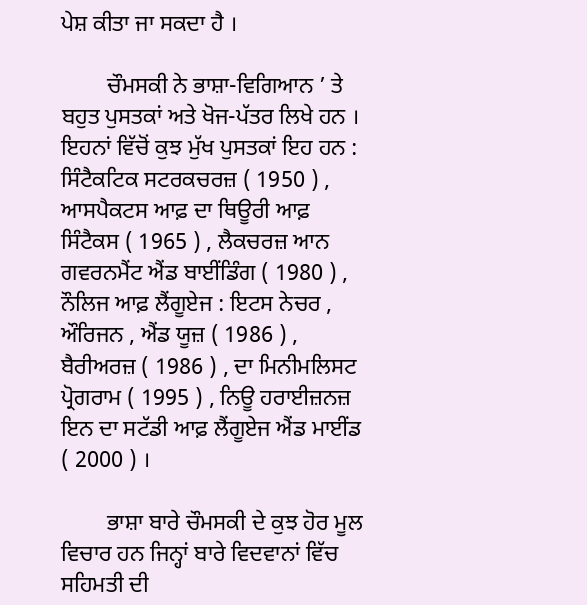ਪੇਸ਼ ਕੀਤਾ ਜਾ ਸਕਦਾ ਹੈ ।

        ਚੌਮਸਕੀ ਨੇ ਭਾਸ਼ਾ-ਵਿਗਿਆਨ ’ ਤੇ ਬਹੁਤ ਪੁਸਤਕਾਂ ਅਤੇ ਖੋਜ-ਪੱਤਰ ਲਿਖੇ ਹਨ । ਇਹਨਾਂ ਵਿੱਚੋਂ ਕੁਝ ਮੁੱਖ ਪੁਸਤਕਾਂ ਇਹ ਹਨ : ਸਿੰਟੈਕਟਿਕ ਸਟਰਕਚਰਜ਼ ( 1950 ) , ਆਸਪੈਕਟਸ ਆਫ਼ ਦਾ ਥਿਊਰੀ ਆਫ਼ ਸਿੰਟੈਕਸ ( 1965 ) , ਲੈਕਚਰਜ਼ ਆਨ ਗਵਰਨਮੈਂਟ ਐਂਡ ਬਾਈਂਡਿੰਗ ( 1980 ) , ਨੌਲਿਜ ਆਫ਼ ਲੈਂਗੂਏਜ : ਇਟਸ ਨੇਚਰ , ਔਰਿਜਨ , ਐਂਡ ਯੂਜ਼ ( 1986 ) , ਬੈਰੀਅਰਜ਼ ( 1986 ) , ਦਾ ਮਿਨੀਮਲਿਸਟ ਪ੍ਰੋਗਰਾਮ ( 1995 ) , ਨਿਊ ਹਰਾਈਜ਼ਨਜ਼ ਇਨ ਦਾ ਸਟੱਡੀ ਆਫ਼ ਲੈਂਗੂਏਜ ਐਂਡ ਮਾਈਂਡ ( 2000 ) ।

        ਭਾਸ਼ਾ ਬਾਰੇ ਚੌਮਸਕੀ ਦੇ ਕੁਝ ਹੋਰ ਮੂਲ ਵਿਚਾਰ ਹਨ ਜਿਨ੍ਹਾਂ ਬਾਰੇ ਵਿਦਵਾਨਾਂ ਵਿੱਚ ਸਹਿਮਤੀ ਦੀ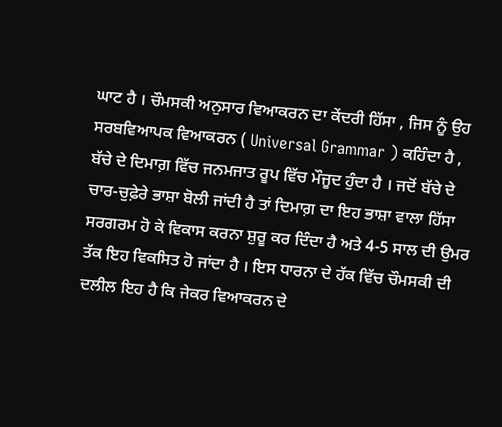ਘਾਟ ਹੈ । ਚੌਮਸਕੀ ਅਨੁਸਾਰ ਵਿਆਕਰਨ ਦਾ ਕੇਂਦਰੀ ਹਿੱਸਾ , ਜਿਸ ਨੂੰ ਉਹ ਸਰਬਵਿਆਪਕ ਵਿਆਕਰਨ ( Universal Grammar ) ਕਹਿੰਦਾ ਹੈ , ਬੱਚੇ ਦੇ ਦਿਮਾਗ਼ ਵਿੱਚ ਜਨਮਜਾਤ ਰੂਪ ਵਿੱਚ ਮੌਜੂਦ ਹੁੰਦਾ ਹੈ । ਜਦੋਂ ਬੱਚੇ ਦੇ ਚਾਰ-ਚੁਫ਼ੇਰੇ ਭਾਸ਼ਾ ਬੋਲੀ ਜਾਂਦੀ ਹੈ ਤਾਂ ਦਿਮਾਗ਼ ਦਾ ਇਹ ਭਾਸ਼ਾ ਵਾਲਾ ਹਿੱਸਾ ਸਰਗਰਮ ਹੋ ਕੇ ਵਿਕਾਸ ਕਰਨਾ ਸ਼ੁਰੂ ਕਰ ਦਿੰਦਾ ਹੈ ਅਤੇ 4-5 ਸਾਲ ਦੀ ਉਮਰ ਤੱਕ ਇਹ ਵਿਕਸਿਤ ਹੋ ਜਾਂਦਾ ਹੈ । ਇਸ ਧਾਰਨਾ ਦੇ ਹੱਕ ਵਿੱਚ ਚੌਮਸਕੀ ਦੀ ਦਲੀਲ ਇਹ ਹੈ ਕਿ ਜੇਕਰ ਵਿਆਕਰਨ ਦੇ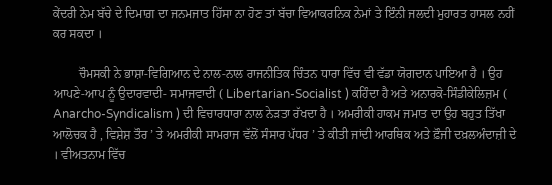ਕੇਂਦਰੀ ਨੇਮ ਬੱਚੇ ਦੇ ਦਿਮਾਗ਼ ਦਾ ਜਨਮਜਾਤ ਹਿੱਸਾ ਨਾ ਹੋਣ ਤਾਂ ਬੱਚਾ ਵਿਆਕਰਨਿਕ ਨੇਮਾਂ ਤੇ ਇੰਨੀ ਜਲਦੀ ਮੁਹਾਰਤ ਹਾਸਲ ਨਹੀਂ ਕਰ ਸਕਦਾ ।

        ਚੌਮਸਕੀ ਨੇ ਭਾਸ਼ਾ-ਵਿਗਿਆਨ ਦੇ ਨਾਲ-ਨਾਲ ਰਾਜਨੀਤਿਕ ਚਿੰਤਨ ਧਾਰਾ ਵਿੱਚ ਵੀ ਵੱਡਾ ਯੋਗਦਾਨ ਪਾਇਆ ਹੈ । ਉਹ ਆਪਣੇ-ਆਪ ਨੂੰ ਉਦਾਰਵਾਦੀ- ਸਮਾਜਵਾਦੀ ( Libertarian-Socialist ) ਕਹਿੰਦਾ ਹੈ ਅਤੇ ਅਨਾਰਕੋ-ਸਿੰਡੀਕੇਲਿਜ਼ਮ ( Anarcho-Syndicalism ) ਦੀ ਵਿਚਾਰਧਾਰਾ ਨਾਲ ਨੇੜਤਾ ਰੱਖਦਾ ਹੈ । ਅਮਰੀਕੀ ਹਾਕਮ ਜਮਾਤ ਦਾ ਉਹ ਬਹੁਤ ਤਿੱਖਾ ਆਲੋਚਕ ਹੈ , ਵਿਸ਼ੇਸ਼ ਤੌਰ ’ ਤੇ ਅਮਰੀਕੀ ਸਾਮਰਾਜ ਵੱਲੋਂ ਸੰਸਾਰ ਪੱਧਰ ’ ਤੇ ਕੀਤੀ ਜਾਂਦੀ ਆਰਥਿਕ ਅਤੇ ਫ਼ੌਜੀ ਦਖ਼ਲਅੰਦਾਜ਼ੀ ਦੇ । ਵੀਅਤਨਾਮ ਵਿੱਚ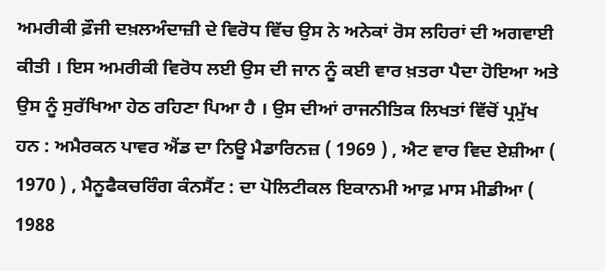ਅਮਰੀਕੀ ਫ਼ੌਜੀ ਦਖ਼ਲਅੰਦਾਜ਼ੀ ਦੇ ਵਿਰੋਧ ਵਿੱਚ ਉਸ ਨੇ ਅਨੇਕਾਂ ਰੋਸ ਲਹਿਰਾਂ ਦੀ ਅਗਵਾਈ ਕੀਤੀ । ਇਸ ਅਮਰੀਕੀ ਵਿਰੋਧ ਲਈ ਉਸ ਦੀ ਜਾਨ ਨੂੰ ਕਈ ਵਾਰ ਖ਼ਤਰਾ ਪੈਦਾ ਹੋਇਆ ਅਤੇ ਉਸ ਨੂੰ ਸੁਰੱਖਿਆ ਹੇਠ ਰਹਿਣਾ ਪਿਆ ਹੈ । ਉਸ ਦੀਆਂ ਰਾਜਨੀਤਿਕ ਲਿਖਤਾਂ ਵਿੱਚੋਂ ਪ੍ਰਮੁੱਖ ਹਨ : ਅਮੈਰਕਨ ਪਾਵਰ ਐਂਡ ਦਾ ਨਿਊ ਮੈਡਾਰਿਨਜ਼ ( 1969 ) , ਐਟ ਵਾਰ ਵਿਦ ਏਸ਼ੀਆ ( 1970 ) , ਮੈਨੂਫੈਕਚਰਿੰਗ ਕੰਨਸੈਂਟ : ਦਾ ਪੋਲਿਟੀਕਲ ਇਕਾਨਮੀ ਆਫ਼ ਮਾਸ ਮੀਡੀਆ ( 1988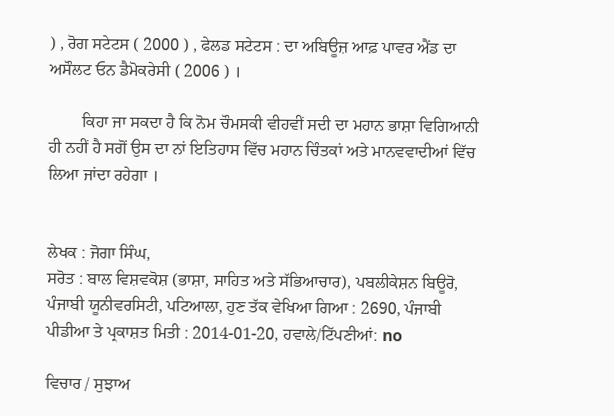) , ਰੋਗ ਸਟੇਟਸ ( 2000 ) , ਫੇਲਡ ਸਟੇਟਸ : ਦਾ ਅਬਿਊਜ਼ ਆਫ਼ ਪਾਵਰ ਐਂਡ ਦਾ ਅਸੌਲਟ ਓਨ ਡੈਮੋਕਰੇਸੀ ( 2006 ) ।

        ਕਿਹਾ ਜਾ ਸਕਦਾ ਹੈ ਕਿ ਨੋਮ ਚੌਮਸਕੀ ਵੀਹਵੀਂ ਸਦੀ ਦਾ ਮਹਾਨ ਭਾਸ਼ਾ ਵਿਗਿਆਨੀ ਹੀ ਨਹੀਂ ਹੈ ਸਗੋਂ ਉਸ ਦਾ ਨਾਂ ਇਤਿਹਾਸ ਵਿੱਚ ਮਹਾਨ ਚਿੰਤਕਾਂ ਅਤੇ ਮਾਨਵਵਾਦੀਆਂ ਵਿੱਚ ਲਿਆ ਜਾਂਦਾ ਰਹੇਗਾ ।


ਲੇਖਕ : ਜੋਗਾ ਸਿੰਘ,
ਸਰੋਤ : ਬਾਲ ਵਿਸ਼ਵਕੋਸ਼ (ਭਾਸ਼ਾ, ਸਾਹਿਤ ਅਤੇ ਸੱਭਿਆਚਾਰ), ਪਬਲੀਕੇਸ਼ਨ ਬਿਊਰੋ, ਪੰਜਾਬੀ ਯੂਨੀਵਰਸਿਟੀ, ਪਟਿਆਲਾ, ਹੁਣ ਤੱਕ ਵੇਖਿਆ ਗਿਆ : 2690, ਪੰਜਾਬੀ ਪੀਡੀਆ ਤੇ ਪ੍ਰਕਾਸ਼ਤ ਮਿਤੀ : 2014-01-20, ਹਵਾਲੇ/ਟਿੱਪਣੀਆਂ: no

ਵਿਚਾਰ / ਸੁਝਾਅ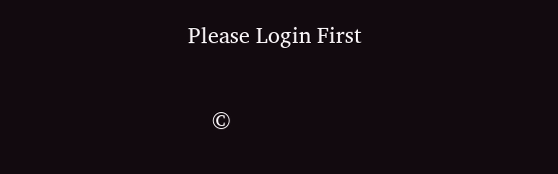Please Login First


    ©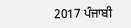2017 ਪੰਜਾਬੀ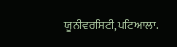ਯੂਨੀਵਰਸਿਟੀ,ਪਟਿਆਲਾ.